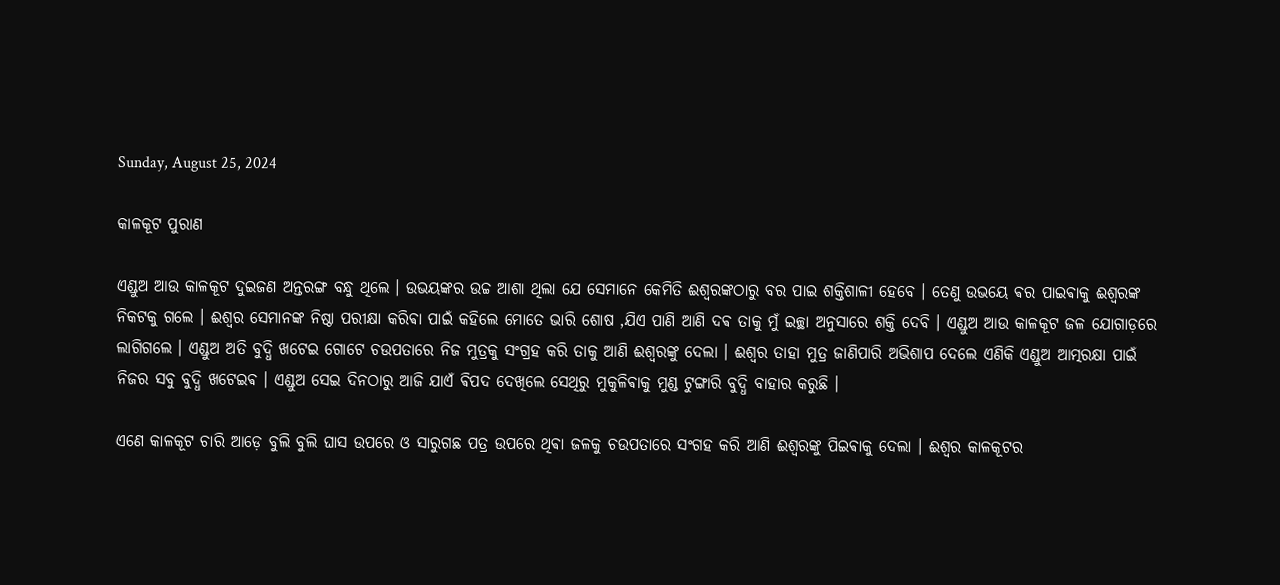Sunday, August 25, 2024

କାଳକୂଟ ପୁରାଣ

ଏଣ୍ଡୁଅ ଆଉ କାଳକୂଟ ଦୁଇଜଣ ଅନ୍ତରଙ୍ଗ ବନ୍ଧୁ ଥିଲେ । ଉଭୟଙ୍କର ଉଚ୍ଚ ଆଶା ଥିଲା ଯେ ସେମାନେ କେମିତି ଈଶ୍ଵରଙ୍କଠାରୁ ବର ପାଇ ଶକ୍ତିଶାଳୀ ହେବେ । ତେଣୁ ଉଭୟେ ଵର ପାଇଵାକୁ ଈଶ୍ୱରଙ୍କ ନିକଟକୁ ଗଲେ । ଈଶ୍ଵର ସେମାନଙ୍କ ନିଷ୍ଠା ପରୀକ୍ଷା କରିଵା ପାଇଁ କହିଲେ ମୋତେ ଭାରି ଶୋଷ ,ଯିଏ ପାଣି ଆଣି ଦଵ ତାକୁ ମୁଁ ଇଚ୍ଛା ଅନୁସାରେ ଶକ୍ତି ଦେବି । ଏଣ୍ଡୁଅ ଆଉ କାଳକୂଟ ଜଳ ଯୋଗାଡ଼ରେ ଲାଗିଗଲେ । ଏଣ୍ଡୁଅ ଅତି ବୁଦ୍ଧି ଖଟେଇ ଗୋଟେ ଚଉପତାରେ ନିଜ ମୁତ୍ରକୁ ସଂଗ୍ରହ କରି ତାକୁ ଆଣି ଈଶ୍ୱରଙ୍କୁ ଦେଲା । ଈଶ୍ଵର ତାହା ମୁତ୍ର ଜାଣିପାରି ଅଭିଶାପ ଦେଲେ ଏଣିକି ଏଣ୍ଡୁଅ ଆତ୍ମରକ୍ଷା ପାଇଁ ନିଜର ସବୁ ବୁଦ୍ଧି ଖଟେଇଵ ‌। ଏଣ୍ଡୁଅ ସେଇ ଦିନଠାରୁ ଆଜି ଯାଏଁ ଵିପଦ ଦେଖିଲେ ସେଥିରୁ ମୁକୁଳିଵାକୁ ମୁଣ୍ଡ ଟୁଙ୍ଗାରି ବୁଦ୍ଧି ବାହାର କରୁଛି ।

ଏଣେ କାଳକୂଟ ଚାରି ଆଡ଼େ ବୁଲି ବୁଲି ଘାସ ଉପରେ ଓ ସାରୁଗଛ ପତ୍ର ଉପରେ ଥିଵା ଜଳକୁ ଚଉପତାରେ ସଂଗହ କରି ଆଣି ଈଶ୍ୱରଙ୍କୁ ପିଇଵାକୁ ଦେଲା । ଈଶ୍ଵର କାଳକୂଟର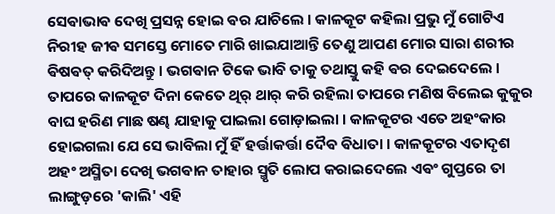ସେଵାଭାଵ ଦେଖି ପ୍ରସନ୍ନ ହୋଇ ଵର ଯାଚିଲେ । କାଳକୂଟ କହିଲା ପ୍ରଭୁ ମୁଁ ଗୋଟିଏ ନିରୀହ ଜୀଵ ସମସ୍ତେ ମୋତେ ମାରି ଖାଇଯାଆନ୍ତି ତେଣୁ ଆପଣ ମୋର ସାରା ଶରୀର ଵିଷଵତ୍ କରିଦିଅନ୍ତୁ । ଭଗଵାନ ଟିକେ ଭାବି ତାକୁ ତଥାସ୍ତୁ କହି ଵର ଦେଇଦେଲେ । ତାପରେ କାଳକୂଟ ଦିନା କେତେ ଥିର୍ ଥାର୍ କରି ରହିଲା ତାପରେ ମଣିଷ ବିଲେଇ କୁକୁର ବାଘ ହରିଣ ମାଛ ଷଣ୍ଢ ଯାହାକୁ ପାଇଲା ଗୋଡ଼ାଇଲା । କାଳକୂଟର ଏତେ ଅହଂକାର ହୋଇଗଲା ଯେ ସେ ଭାବିଲା ମୁଁ ହିଁ ହର୍ତ୍ତାକର୍ତ୍ତା ଦୈଵ ଵିଧାତା ।‌ କାଳକୂଟର ଏତାଦୃଶ ଅହଂ ଅସ୍ମିତା ଦେଖି ଭଗଵାନ ତାହାର ସ୍ମୃତି ଲୋପ କରାଇଦେଲେ ଏଵଂ ଗୁପ୍ତରେ ତା ଲାଙ୍ଗୁଡ଼ରେ 'କାଲି' ଏହି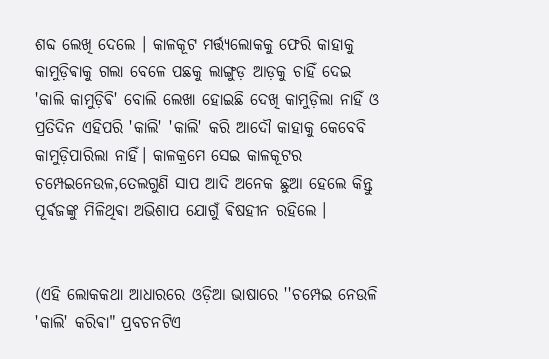ଶବ୍ଦ ଲେଖି ଦେଲେ । କାଳକୂଟ ମର୍ତ୍ତ୍ୟଲୋକକୁ ଫେରି କାହାକୁ କାମୁଡ଼ିଵାକୁ ଗଲା ବେଳେ ପଛକୁ ଲାଙ୍ଗୁଡ଼ ଆଡ଼କୁ ଚାହିଁ ଦେଇ 'କାଲି କାମୁଡ଼ିଵି' ବୋଲି ଲେଖା ହୋଇଛି ଦେଖି କାମୁଡ଼ିଲା ନାହିଁ ଓ ପ୍ରତିଦିନ ଏହିପରି 'କାଲି' 'କାଲି' କରି ଆଦୌ କାହାକୁ କେବେବି କାମୁଡ଼ିପାରିଲା ନାହିଁ। କାଳକ୍ରମେ ସେଇ କାଳକୂଟର ଚମ୍ପେଇନେଉଳ,ତେଲଗୁଣି ସାପ ଆଦି ଅନେକ ଛୁଆ ହେଲେ କିନ୍ତୁ ପୂର୍ଵଜଙ୍କୁ ମିଳିଥିଵା ଅଭିଶାପ ଯୋଗୁଁ ଵିଷହୀନ ରହିଲେ ।


(ଏହି ଲୋକକଥା ଆଧାରରେ ଓଡ଼ିଆ ଭାଷାରେ ''ଚମ୍ପେଇ ନେଉଳି 'କାଲି' କରିଵା" ପ୍ରବଚନଟିଏ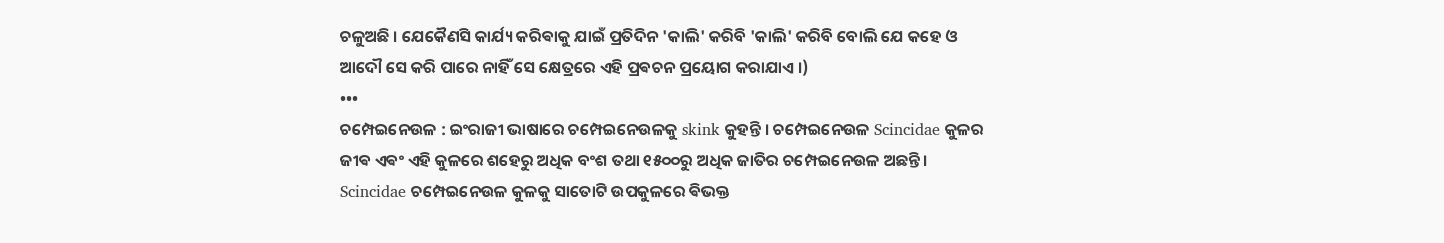ଚଳୁଅଛି । ଯେକୈଣସି କାର୍ଯ୍ୟ କରିଵାକୁ ଯାଇଁ ପ୍ରତିଦିନ 'କାଲି' କରିବି 'କାଲି' କରିବି ବୋଲି ଯେ କହେ ଓ ଆଦୌ ସେ କରି ପାରେ ନାହିଁ ସେ କ୍ଷେତ୍ରରେ ଏହି ପ୍ରଵଚନ ପ୍ରୟୋଗ କରାଯାଏ ।‌)
•••
ଚମ୍ପେଇନେଉଳ : ଇଂରାଜୀ ଭାଷାରେ ଚମ୍ପେଇନେଉଳକୁ skink କୁହନ୍ତି । ଚମ୍ପେଇନେଉଳ Scincidae କୁଳର ଜୀଵ ଏଵଂ ଏହି କୁଳରେ ଶହେରୁ ଅଧିକ ବଂଶ ତଥା ୧୫୦୦ରୁ ଅଧିକ ଜାତିର ଚମ୍ପେଇନେଉଳ ଅଛନ୍ତି। Scincidae ଚମ୍ପେଇନେଉଳ କୁଳକୁ ସାତୋଟି ଉପକୁଳରେ ଵିଭକ୍ତ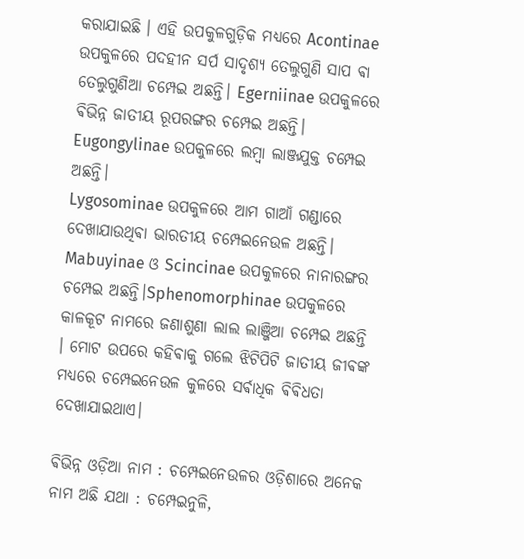କରାଯାଇଛି । ଏହି ଉପକୁଳଗୁଡ଼ିକ ମଧ୍ୟରେ Acontinae ଉପକୁଳରେ ପଦହୀନ ସର୍ପ ସାଦୃଶ୍ୟ ତେଲୁଗୁଣି ସାପ ଵା ତେଲୁଗୁଣିଆ ଚମ୍ପେଇ ଅଛନ୍ତି। Egerniinae ଉପକୁଳରେ ଵିଭିନ୍ନ ଜାତୀୟ ରୂପରଙ୍ଗର ଚମ୍ପେଇ ଅଛନ୍ତି। Eugongylinae ଉପକୁଳରେ ଲମ୍ବା ଲାଞ୍ଜଯୁକ୍ତ ଚମ୍ପେଇ ଅଛନ୍ତି।
Lygosominae ଉପକୁଳରେ ଆମ ଗାଆଁ ଗଣ୍ଡାରେ ଦେଖାଯାଉଥିଵା ଭାରତୀୟ ଚମ୍ପେଇନେଉଳ ଅଛନ୍ତି।
Mabuyinae ଓ Scincinae ଉପକୁଳରେ ନାନାରଙ୍ଗର ଚମ୍ପେଇ ଅଛନ୍ତି।Sphenomorphinae ଉପକୁଳରେ କାଳକୂଟ ନାମରେ ଜଣାଶୁଣା ଲାଲ ଲାଞ୍ଜିଆ ଚମ୍ପେଇ ଅଛନ୍ତି । ମୋଟ ଉପରେ କହିଵାକୁ ଗଲେ ଝିଟିପିଟି ଜାତୀୟ ଜୀଵଙ୍କ ମଧ୍ୟରେ ଚମ୍ପେଇନେଉଳ କୁଳରେ ସର୍ଵାଧିକ ଵିଵିଧତା ଦେଖାଯାଇଥାଏ।

ଵିଭିନ୍ନ ଓଡ଼ିଆ ନାମ : ଚମ୍ପେଇନେଉଳର ଓଡ଼ିଶାରେ ଅନେକ ନାମ ଅଛି ଯଥା : ଚମ୍ପେଇନୁଳି,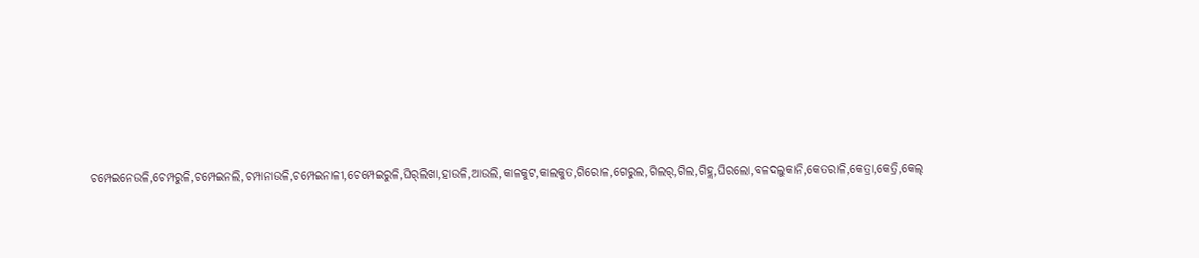ଚମ୍ପେଇନେଉଳି,ଚେମ୍ପରୁଳି,ଚମ୍ପେଇନଲି,ଚମ୍ପାନାଉଳି,ଚମ୍ପେଇନାଳୀ,ଚେମ୍ପେଇରୁଳି,ଘିର୍‌ଲିଖା,ହାଉଳି,ଆଉଲି,କାଳକୁଟ,କାଲକୁତ,ଗିରୋଳ,ଗେରୁଲ,ଗିଲର୍,ଗିଲ,ଗିହ୍ଲ,ଘିରଲୋ,ବଳଦଲୁକାନି,କେତରାଳି,କେତ୍ରା,କେତ୍ରି,କେଲ୍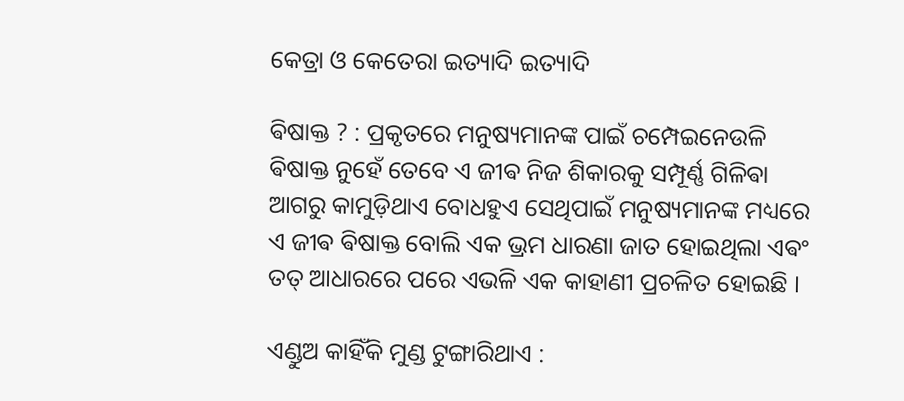କେତ୍ରା ଓ କେତେରା ଇତ୍ୟାଦି ଇତ୍ୟାଦି

ଵିଷାକ୍ତ ? : ପ୍ରକୃତରେ ମନୁଷ୍ୟମାନଙ୍କ ପାଇଁ ଚମ୍ପେଇନେଉଳି ଵିଷାକ୍ତ ନୁହେଁ ତେବେ ଏ ଜୀଵ ନିଜ ଶିକାରକୁ ସମ୍ପୂର୍ଣ୍ଣ ଗିଳିଵା ଆଗରୁ କାମୁଡ଼ିଥାଏ ବୋଧହୁଏ ସେଥିପାଇଁ ମନୁଷ୍ୟମାନଙ୍କ ମଧ୍ୟରେ ଏ ଜୀଵ ଵିଷାକ୍ତ ବୋଲି ଏକ ଭ୍ରମ ଧାରଣା ଜାତ ହୋଇଥିଲା ଏଵଂ ତତ୍ ଆଧାରରେ ପରେ ଏଭଳି ଏକ କାହାଣୀ ପ୍ରଚଳିତ ହୋଇଛି ।

ଏଣ୍ଡୁଅ କାହିଁକି ମୁଣ୍ଡ ଟୁଙ୍ଗାରିଥାଏ :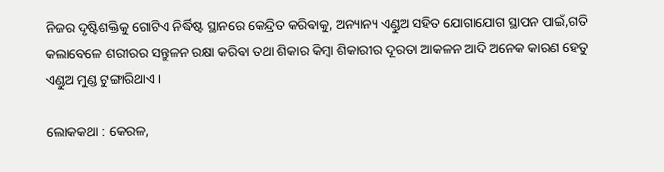ନିଜର ଦୃଷ୍ଟିଶକ୍ତିକୁ ଗୋଟିଏ ନିର୍ଦ୍ଧିଷ୍ଟ ସ୍ଥାନରେ କେନ୍ଦ୍ରିତ କରିଵାକୁ, ଅନ୍ୟାନ୍ୟ ଏଣ୍ଡୁଅ ସହିତ ଯୋଗାଯୋଗ ସ୍ଥାପନ ପାଇଁ,ଗତି କଲାବେଳେ ଶରୀରର ସନ୍ତୁଳନ ରକ୍ଷା କରିଵା ତଥା ଶିକାର କିମ୍ବା ଶିକାରୀର ଦୂରତା ଆକଳନ ଆଦି ଅନେକ କାରଣ ହେତୁ ଏଣ୍ଡୁଅ ମୁଣ୍ଡ ଟୁଙ୍ଗାରିଥାଏ ।

ଲୋକକଥା : କେରଳ,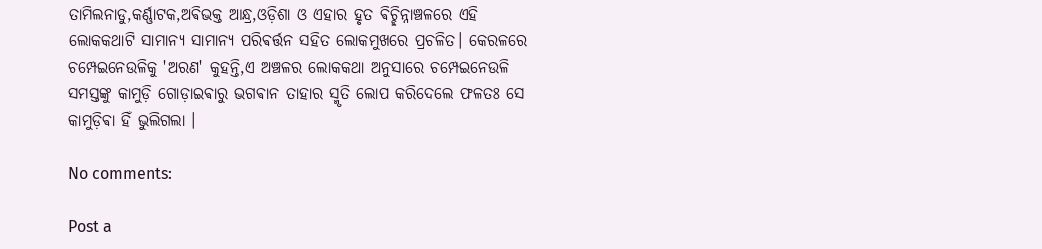ତାମିଲନାଡୁ,କର୍ଣ୍ଣାଟକ,ଅଵିଭକ୍ତ ଆନ୍ଧ୍ର,ଓଡ଼ିଶା ଓ ଏହାର ହୃତ ଵିଚ୍ଛିନ୍ନାଞ୍ଚଳରେ ଏହି ଲୋକକଥାଟି ସାମାନ୍ୟ ସାମାନ୍ୟ ପରିଵର୍ତ୍ତନ ସହିତ ଲୋକମୁଖରେ ପ୍ରଚଳିତ। କେରଳରେ ଚମ୍ପେଇନେଉଳିକୁ 'ଅରଣ' କୁହନ୍ତି,ଏ ଅଞ୍ଚଳର ଲୋକକଥା ଅନୁସାରେ ଚମ୍ପେଇନେଉଳି ସମସ୍ତଙ୍କୁ କାମୁଡ଼ି ଗୋଡ଼ାଇଵାରୁ ଭଗଵାନ ତାହାର ସ୍ମୃତି ଲୋପ କରିଦେଲେ ଫଳତଃ ସେ କାମୁଡ଼ିଵା ହିଁ ଭୁଲିଗଲା ।

No comments:

Post a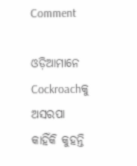Comment

ଓଡ଼ିଆମାନେ Cockroachକୁ ଅସରପା କାହିଁକି କୁହନ୍ତି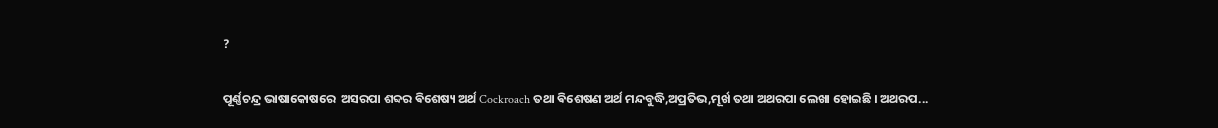?

ପୂର୍ଣ୍ଣଚନ୍ଦ୍ର ଭାଷାକୋଷରେ  ଅସରପା ଶବ୍ଦର ଵିଶେଷ୍ୟ ଅର୍ଥ Cockroach ତଥା ଵିଶେଷଣ ଅର୍ଥ ମନ୍ଦବୁଦ୍ଧି,ଅପ୍ରତିଭ,ମୂର୍ଖ ତଥା ଅଥରପା ଲେଖା ହୋଇଛି । ଅଥରପ...